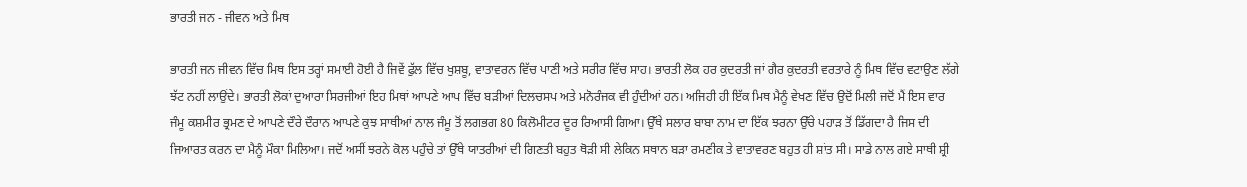ਭਾਰਤੀ ਜਨ - ਜੀਵਨ ਅਤੇ ਮਿਥ

ਭਾਰਤੀ ਜਨ ਜੀਵਨ ਵਿੱਚ ਮਿਥ ਇਸ ਤਰ੍ਹਾਂ ਸਮਾਈ ਹੋਈ ਹੈ ਜਿਵੇਂ ਫੁੱਲ ਵਿੱਚ ਖੁਸ਼ਬੂ, ਵਾਤਾਵਰਨ ਵਿੱਚ ਪਾਣੀ ਅਤੇ ਸਰੀਰ ਵਿੱਚ ਸਾਹ। ਭਾਰਤੀ ਲੋਕ ਹਰ ਕੁਦਰਤੀ ਜਾਂ ਗੈਰ ਕੁਦਰਤੀ ਵਰਤਾਰੇ ਨੂੰ ਮਿਥ ਵਿੱਚ ਵਟਾਉਣ ਲੱਗੇ ਝੱਟ ਨਹੀਂ ਲਾਉਂਦੇ। ਭਾਰਤੀ ਲੋਕਾਂ ਦੁਆਰਾ ਸਿਰਜੀਆਂ ਇਹ ਮਿਥਾਂ ਆਪਣੇ ਆਪ ਵਿੱਚ ਬੜੀਆਂ ਦਿਲਚਸਪ ਅਤੇ ਮਨੋਰੰਜਕ ਵੀ ਹੁੰਦੀਆਂ ਹਨ। ਅਜਿਹੀ ਹੀ ਇੱਕ ਮਿਥ ਮੈਨੂੰ ਵੇਖਣ ਵਿੱਚ ਉਦੋਂ ਮਿਲੀ ਜਦੋਂ ਮੈਂ ਇਸ ਵਾਰ ਜੰਮੂ ਕਸ਼ਮੀਰ ਭ੍ਰਮਣ ਦੇ ਆਪਣੇ ਦੌਰੇ ਦੌਰਾਨ ਆਪਣੇ ਕੁਝ ਸਾਥੀਆਂ ਨਾਲ ਜੰਮੂ ਤੋਂ ਲਗਭਗ 80 ਕਿਲੋਮੀਟਰ ਦੂਰ ਰਿਆਸੀ ਗਿਆ। ਉੱਥੇ ਸਲਾਰ ਬਾਬਾ ਨਾਮ ਦਾ ਇੱਕ ਝਰਨਾ ਉੱਚੇ ਪਹਾੜ ਤੋਂ ਡਿੱਗਦਾ ਹੈ ਜਿਸ ਦੀ ਜਿਆਰਤ ਕਰਨ ਦਾ ਮੈਨੂੰ ਮੌਕਾ ਮਿਲਿਆ। ਜਦੋਂ ਅਸੀਂ ਝਰਨੇ ਕੋਲ ਪਹੁੰਚੇ ਤਾਂ ਉੱਥੇ ਯਾਤਰੀਆਂ ਦੀ ਗਿਣਤੀ ਬਹੁਤ ਥੋੜੀ ਸੀ ਲੇਕਿਨ ਸਥਾਨ ਬੜਾ ਰਮਣੀਕ ਤੇ ਵਾਤਾਵਰਣ ਬਹੁਤ ਹੀ ਸ਼ਾਂਤ ਸੀ। ਸਾਡੇ ਨਾਲ ਗਏ ਸਾਥੀ ਸ਼੍ਰੀ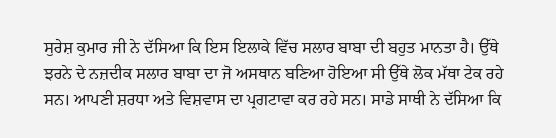ਸੁਰੇਸ਼ ਕੁਮਾਰ ਜੀ ਨੇ ਦੱਸਿਆ ਕਿ ਇਸ ਇਲਾਕੇ ਵਿੱਚ ਸਲਾਰ ਬਾਬਾ ਦੀ ਬਹੁਤ ਮਾਨਤਾ ਹੈ। ਉੱਥੇ ਝਰਨੇ ਦੇ ਨਜ਼ਦੀਕ ਸਲਾਰ ਬਾਬਾ ਦਾ ਜੋ ਅਸਥਾਨ ਬਣਿਆ ਹੋਇਆ ਸੀ ਉੱਥੇ ਲੋਕ ਮੱਥਾ ਟੇਕ ਰਹੇ ਸਨ। ਆਪਣੀ ਸ਼ਰਧਾ ਅਤੇ ਵਿਸ਼ਵਾਸ ਦਾ ਪ੍ਰਗਟਾਵਾ ਕਰ ਰਹੇ ਸਨ। ਸਾਡੇ ਸਾਥੀ ਨੇ ਦੱਸਿਆ ਕਿ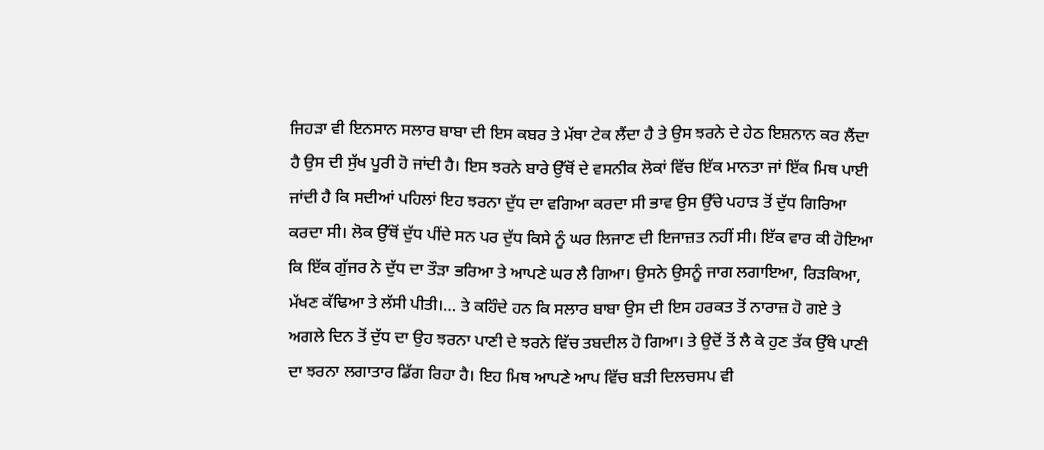ਜਿਹੜਾ ਵੀ ਇਨਸਾਨ ਸਲਾਰ ਬਾਬਾ ਦੀ ਇਸ ਕਬਰ ਤੇ ਮੱਥਾ ਟੇਕ ਲੈਂਦਾ ਹੈ ਤੇ ਉਸ ਝਰਨੇ ਦੇ ਹੇਠ ਇਸ਼ਨਾਨ ਕਰ ਲੈਂਦਾ ਹੈ ਉਸ ਦੀ ਸੁੱਖ ਪੂਰੀ ਹੋ ਜਾਂਦੀ ਹੈ। ਇਸ ਝਰਨੇ ਬਾਰੇ ਉੱਥੋਂ ਦੇ ਵਸਨੀਕ ਲੋਕਾਂ ਵਿੱਚ ਇੱਕ ਮਾਨਤਾ ਜਾਂ ਇੱਕ ਮਿਥ ਪਾਈ ਜਾਂਦੀ ਹੈ ਕਿ ਸਦੀਆਂ ਪਹਿਲਾਂ ਇਹ ਝਰਨਾ ਦੁੱਧ ਦਾ ਵਗਿਆ ਕਰਦਾ ਸੀ ਭਾਵ ਉਸ ਉੱਚੇ ਪਹਾੜ ਤੋਂ ਦੁੱਧ ਗਿਰਿਆ ਕਰਦਾ ਸੀ। ਲੋਕ ਉੱਥੋਂ ਦੁੱਧ ਪੀਂਦੇ ਸਨ ਪਰ ਦੁੱਧ ਕਿਸੇ ਨੂੰ ਘਰ ਲਿਜਾਣ ਦੀ ਇਜਾਜ਼ਤ ਨਹੀਂ ਸੀ। ਇੱਕ ਵਾਰ ਕੀ ਹੋਇਆ ਕਿ ਇੱਕ ਗੁੱਜਰ ਨੇ ਦੁੱਧ ਦਾ ਤੌੜਾ ਭਰਿਆ ਤੇ ਆਪਣੇ ਘਰ ਲੈ ਗਿਆ। ਉਸਨੇ ਉਸਨੂੰ ਜਾਗ ਲਗਾਇਆ, ਰਿੜਕਿਆ, ਮੱਖਣ ਕੱਢਿਆ ਤੇ ਲੱਸੀ ਪੀਤੀ।… ਤੇ ਕਹਿੰਦੇ ਹਨ ਕਿ ਸਲਾਰ ਬਾਬਾ ਉਸ ਦੀ ਇਸ ਹਰਕਤ ਤੋਂ ਨਾਰਾਜ਼ ਹੋ ਗਏ ਤੇ ਅਗਲੇ ਦਿਨ ਤੋਂ ਦੁੱਧ ਦਾ ਉਹ ਝਰਨਾ ਪਾਣੀ ਦੇ ਝਰਨੇ ਵਿੱਚ ਤਬਦੀਲ ਹੋ ਗਿਆ। ਤੇ ਉਦੋਂ ਤੋਂ ਲੈ ਕੇ ਹੁਣ ਤੱਕ ਉੱਥੇ ਪਾਣੀ ਦਾ ਝਰਨਾ ਲਗਾਤਾਰ ਡਿੱਗ ਰਿਹਾ ਹੈ। ਇਹ ਮਿਥ ਆਪਣੇ ਆਪ ਵਿੱਚ ਬੜੀ ਦਿਲਚਸਪ ਵੀ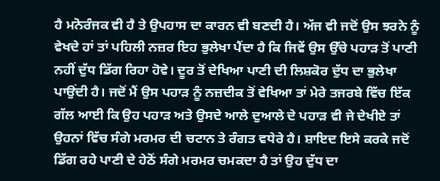ਹੈ ਮਨੋਰੰਜਕ ਵੀ ਹੈ ਤੇ ਉਪਹਾਸ ਦਾ ਕਾਰਨ ਵੀ ਬਣਦੀ ਹੈ। ਅੱਜ ਵੀ ਜਦੋਂ ਉਸ ਝਰਨੇ ਨੂੰ ਵੇਖਦੇ ਹਾਂ ਤਾਂ ਪਹਿਲੀ ਨਜ਼ਰ ਇਹ ਭੁਲੇਖਾ ਪੈਂਦਾ ਹੈ ਕਿ ਜਿਵੇਂ ਉਸ ਉੱਚੇ ਪਹਾੜ ਤੋਂ ਪਾਣੀ ਨਹੀਂ ਦੁੱਧ ਡਿੱਗ ਰਿਹਾ ਹੋਵੇ। ਦੂਰ ਤੋਂ ਦੇਖਿਆ ਪਾਣੀ ਦੀ ਲਿਸ਼ਕੋਰ ਦੁੱਧ ਦਾ ਭੁਲੇਖਾ ਪਾਉਂਦੀ ਹੈ। ਜਦੋਂ ਮੈਂ ਉਸ ਪਹਾੜ ਨੂੰ ਨਜ਼ਦੀਕ ਤੋਂ ਵੇਖਿਆ ਤਾਂ ਮੇਰੇ ਤਜਰਬੇ ਵਿੱਚ ਇੱਕ ਗੱਲ ਆਈ ਕਿ ਉਹ ਪਹਾੜ ਅਤੇ ਉਸਦੇ ਆਲੇ ਦੁਆਲੇ ਦੇ ਪਹਾੜ ਵੀ ਜੇ ਦੇਖੀਏ ਤਾਂ ਉਹਨਾਂ ਵਿੱਚ ਸੰਗੇ ਮਰਮਰ ਦੀ ਚਟਾਨ ਤੇ ਰੰਗਤ ਵਧੇਰੇ ਹੈ। ਸ਼ਾਇਦ ਇਸੇ ਕਰਕੇ ਜਦੋਂ ਡਿੱਗ ਰਹੇ ਪਾਣੀ ਦੇ ਹੇਠੋਂ ਸੰਗੇ ਮਰਮਰ ਚਮਕਦਾ ਹੈ ਤਾਂ ਉਹ ਦੁੱਧ ਦਾ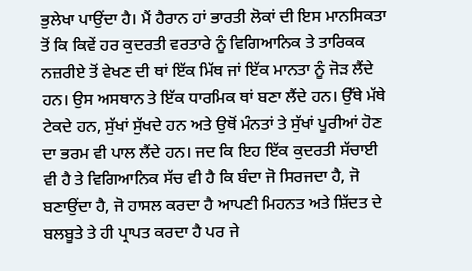ਭੁਲੇਖਾ ਪਾਉਂਦਾ ਹੈ। ਮੈਂ ਹੈਰਾਨ ਹਾਂ ਭਾਰਤੀ ਲੋਕਾਂ ਦੀ ਇਸ ਮਾਨਸਿਕਤਾ ਤੋਂ ਕਿ ਕਿਵੇਂ ਹਰ ਕੁਦਰਤੀ ਵਰਤਾਰੇ ਨੂੰ ਵਿਗਿਆਨਿਕ ਤੇ ਤਾਰਿਕਕ ਨਜ਼ਰੀਏ ਤੋਂ ਵੇਖਣ ਦੀ ਥਾਂ ਇੱਕ ਮਿੱਥ ਜਾਂ ਇੱਕ ਮਾਨਤਾ ਨੂੰ ਜੋੜ ਲੈਂਦੇ ਹਨ। ਉਸ ਅਸਥਾਨ ਤੇ ਇੱਕ ਧਾਰਮਿਕ ਥਾਂ ਬਣਾ ਲੈਂਦੇ ਹਨ। ਉੱਥੇ ਮੱਥੇ ਟੇਕਦੇ ਹਨ, ਸੁੱਖਾਂ ਸੁੱਖਦੇ ਹਨ ਅਤੇ ਉਥੋਂ ਮੰਨਤਾਂ ਤੇ ਸੁੱਖਾਂ ਪੂਰੀਆਂ ਹੋਣ ਦਾ ਭਰਮ ਵੀ ਪਾਲ ਲੈਂਦੇ ਹਨ। ਜਦ ਕਿ ਇਹ ਇੱਕ ਕੁਦਰਤੀ ਸੱਚਾਈ ਵੀ ਹੈ ਤੇ ਵਿਗਿਆਨਿਕ ਸੱਚ ਵੀ ਹੈ ਕਿ ਬੰਦਾ ਜੋ ਸਿਰਜਦਾ ਹੈ, ਜੋ ਬਣਾਉਂਦਾ ਹੈ, ਜੋ ਹਾਸਲ ਕਰਦਾ ਹੈ ਆਪਣੀ ਮਿਹਨਤ ਅਤੇ ਸ਼ਿੱਦਤ ਦੇ ਬਲਬੂਤੇ ਤੇ ਹੀ ਪ੍ਰਾਪਤ ਕਰਦਾ ਹੈ ਪਰ ਜੇ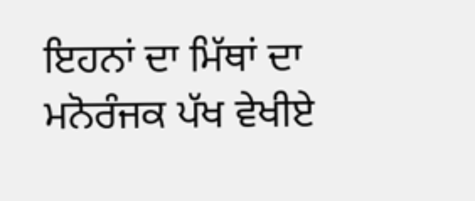ਇਹਨਾਂ ਦਾ ਮਿੱਥਾਂ ਦਾ ਮਨੋਰੰਜਕ ਪੱਖ ਵੇਖੀਏ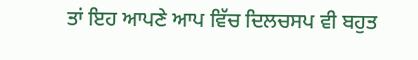ਤਾਂ ਇਹ ਆਪਣੇ ਆਪ ਵਿੱਚ ਦਿਲਚਸਪ ਵੀ ਬਹੁਤ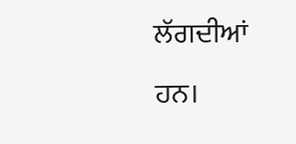ਲੱਗਦੀਆਂ ਹਨ।